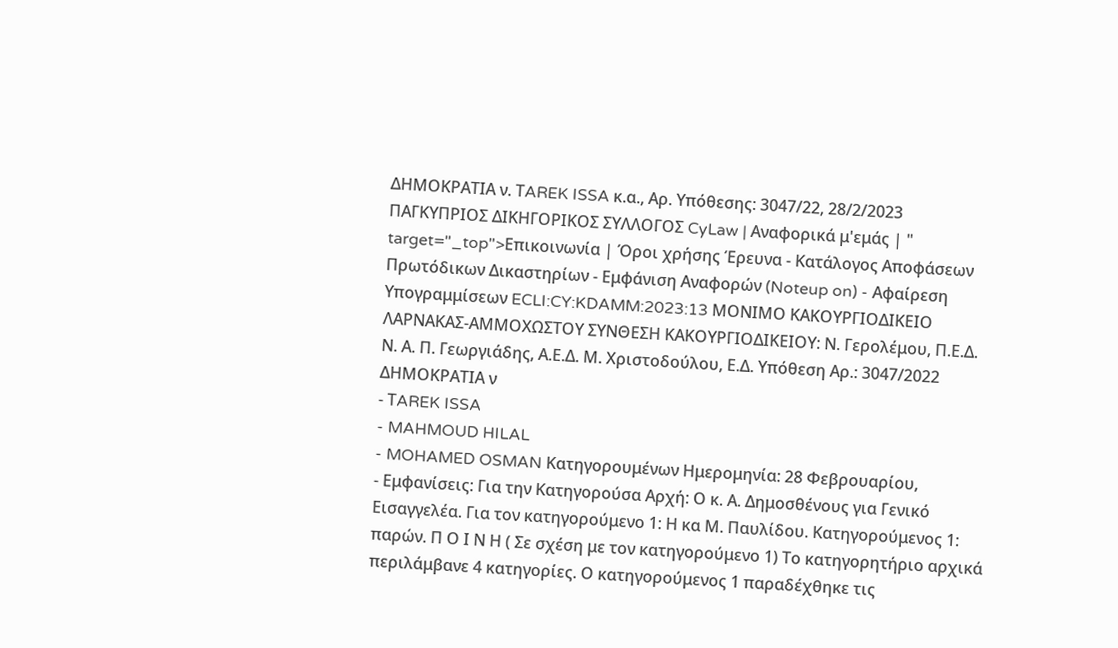ΔΗΜΟΚΡΑΤΙΑ ν. ΤAREK ISSA κ.α., Αρ. Υπόθεσης: 3047/22, 28/2/2023 ΠΑΓΚΥΠΡΙΟΣ ΔΙΚΗΓΟΡΙΚΟΣ ΣΥΛΛΟΓΟΣ CyLaw | Αναφορικά μ'εμάς | " target="_top">Επικοινωνία | Όροι χρήσης Έρευνα - Κατάλογος Αποφάσεων Πρωτόδικων Δικαστηρίων - Εμφάνιση Αναφορών (Noteup on) - Αφαίρεση Υπογραμμίσεων ECLI:CY:KDAMM:2023:13 ΜΟΝΙΜΟ ΚΑΚΟΥΡΓΙΟΔΙΚΕΙΟ ΛΑΡΝΑΚΑΣ-ΑΜΜΟΧΩΣΤΟΥ ΣΥΝΘΕΣΗ ΚΑΚΟΥΡΓΙΟΔΙΚΕΙΟΥ: Ν. Γερολέμου, Π.Ε.Δ. Ν. Α. Π. Γεωργιάδης, Α.Ε.Δ. Μ. Χριστοδούλου, Ε.Δ. Υπόθεση Αρ.: 3047/2022 ΔΗΜΟΚΡΑΤΙΑ ν
- ΤAREK ISSA
- MAHMOUD HILAL
- MOHAMED OSMAN Κατηγορουμένων Ημερομηνία: 28 Φεβρουαρίου,
- Εμφανίσεις: Για την Κατηγορούσα Αρχή: Ο κ. Α. Δημοσθένους για Γενικό Εισαγγελέα. Για τον κατηγορούμενο 1: Η κα Μ. Παυλίδου. Κατηγορούμενος 1: παρών. Π Ο Ι Ν Η ( Σε σχέση με τον κατηγορούμενο 1) Το κατηγορητήριο αρχικά περιλάμβανε 4 κατηγορίες. Ο κατηγορούμενος 1 παραδέχθηκε τις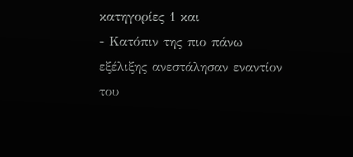κατηγορίες 1 και
- Κατόπιν της πιο πάνω εξέλιξης ανεστάλησαν εναντίον του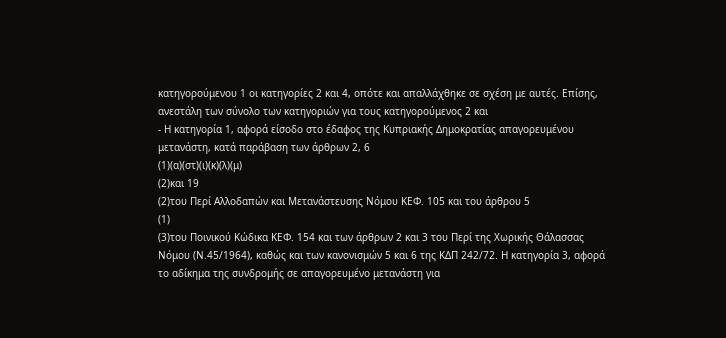κατηγορούμενου 1 οι κατηγορίες 2 και 4, οπότε και απαλλάχθηκε σε σχέση με αυτές. Επίσης, ανεστάλη των σύνολο των κατηγοριών για τους κατηγορούμενος 2 και
- Η κατηγορία 1, αφορά είσοδο στο έδαφος της Κυπριακής Δημοκρατίας απαγορευμένου μετανάστη, κατά παράβαση των άρθρων 2, 6
(1)(α)(στ)(ι)(κ)(λ)(μ)
(2)και 19
(2)του Περί Αλλοδαπών και Μετανάστευσης Νόμου ΚΕΦ. 105 και του άρθρου 5
(1)
(3)του Ποινικού Κώδικα ΚΕΦ. 154 και των άρθρων 2 και 3 του Περί της Χωρικής Θάλασσας Νόμου (Ν.45/1964), καθώς και των κανονισμών 5 και 6 της ΚΔΠ 242/72. Η κατηγορία 3, αφορά το αδίκημα της συνδρομής σε απαγορευμένο μετανάστη για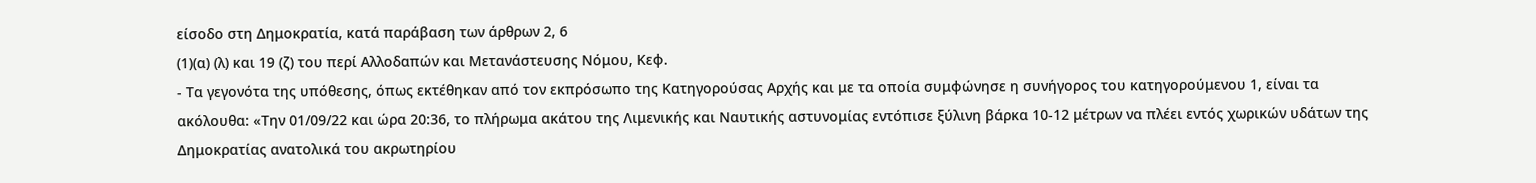είσοδο στη Δημοκρατία, κατά παράβαση των άρθρων 2, 6
(1)(α) (λ) και 19 (ζ) του περί Αλλοδαπών και Μετανάστευσης Νόμου, Κεφ.
- Τα γεγονότα της υπόθεσης, όπως εκτέθηκαν από τον εκπρόσωπο της Κατηγορούσας Αρχής και με τα οποία συμφώνησε η συνήγορος του κατηγορούμενου 1, είναι τα ακόλουθα: «Την 01/09/22 και ώρα 20:36, το πλήρωμα ακάτου της Λιμενικής και Ναυτικής αστυνομίας εντόπισε ξύλινη βάρκα 10-12 μέτρων να πλέει εντός χωρικών υδάτων της Δημοκρατίας ανατολικά του ακρωτηρίου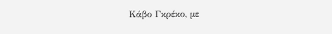Κάβο Γκρέκο, με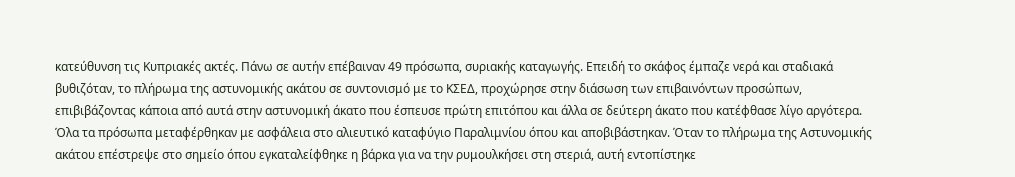κατεύθυνση τις Κυπριακές ακτές. Πάνω σε αυτήν επέβαιναν 49 πρόσωπα, συριακής καταγωγής. Επειδή το σκάφος έμπαζε νερά και σταδιακά βυθιζόταν, το πλήρωμα της αστυνομικής ακάτου σε συντονισμό με το ΚΣΕΔ, προχώρησε στην διάσωση των επιβαινόντων προσώπων, επιβιβάζοντας κάποια από αυτά στην αστυνομική άκατο που έσπευσε πρώτη επιτόπου και άλλα σε δεύτερη άκατο που κατέφθασε λίγο αργότερα. Όλα τα πρόσωπα μεταφέρθηκαν με ασφάλεια στο αλιευτικό καταφύγιο Παραλιμνίου όπου και αποβιβάστηκαν. Όταν το πλήρωμα της Αστυνομικής ακάτου επέστρεψε στο σημείο όπου εγκαταλείφθηκε η βάρκα για να την ρυμουλκήσει στη στεριά, αυτή εντοπίστηκε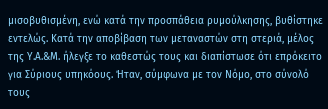μισοβυθισμένη, ενώ κατά την προσπάθεια ρυμούλκησης, βυθίστηκε εντελώς. Κατά την αποβίβαση των μεταναστών στη στεριά, μέλος της Υ.Α.&Μ. ήλεγξε το καθεστώς τους και διαπίστωσε ότι επρόκειτο για Σύριους υπηκόους. Ήταν, σύμφωνα με τον Νόμο, στο σύνολό τους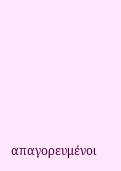απαγορευμένοι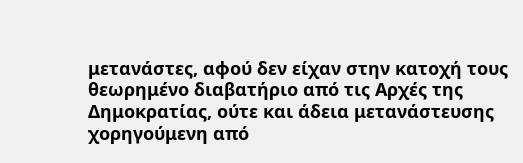μετανάστες, αφού δεν είχαν στην κατοχή τους θεωρημένο διαβατήριο από τις Αρχές της Δημοκρατίας, ούτε και άδεια μετανάστευσης χορηγούμενη από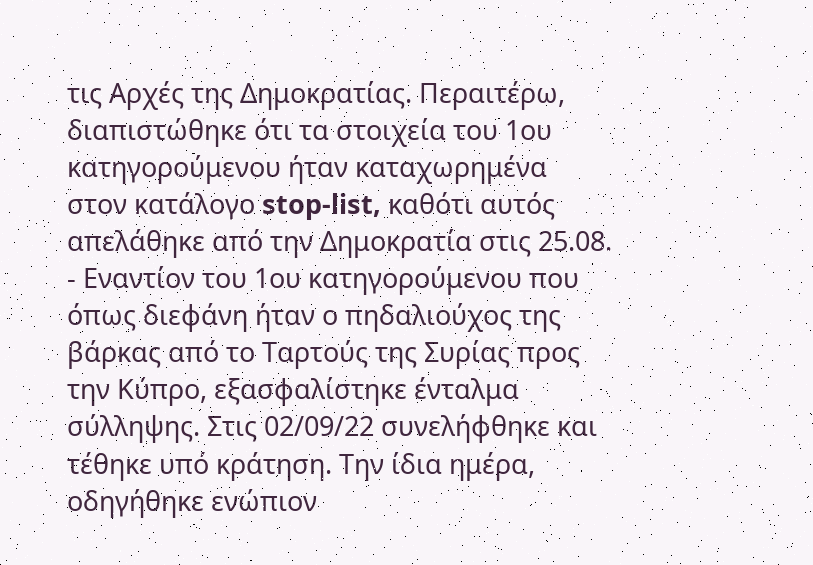τις Αρχές της Δημοκρατίας. Περαιτέρω, διαπιστώθηκε ότι τα στοιχεία του 1ου κατηγορούμενου ήταν καταχωρημένα στον κατάλογο stop-list, καθότι αυτός απελάθηκε από την Δημοκρατία στις 25.08.
- Εναντίον του 1ου κατηγορούμενου που όπως διεφάνη ήταν ο πηδαλιούχος της βάρκας από το Ταρτούς της Συρίας προς την Κύπρο, εξασφαλίστηκε ένταλμα σύλληψης. Στις 02/09/22 συνελήφθηκε και τέθηκε υπό κράτηση. Την ίδια ημέρα, οδηγήθηκε ενώπιον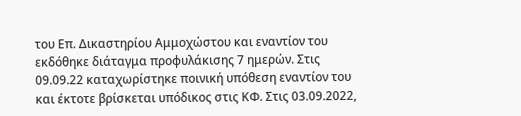του Επ. Δικαστηρίου Αμμοχώστου και εναντίον του εκδόθηκε διάταγμα προφυλάκισης 7 ημερών. Στις 09.09.22 καταχωρίστηκε ποινική υπόθεση εναντίον του και έκτοτε βρίσκεται υπόδικος στις ΚΦ. Στις 03.09.2022,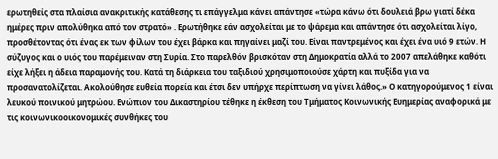ερωτηθείς στα πλαίσια ανακριτικής κατάθεσης τι επάγγελμα κάνει απάντησε «τώρα κάνω ότι δουλειά βρω γιατί δέκα ημέρες πριν απολύθηκα από τον στρατό» . Ερωτήθηκε εάν ασχολείται με το ψάρεμα και απάντησε ότι ασχολείται λίγο, προσθέτοντας ότι ένας εκ των φίλων του έχει βάρκα και πηγαίνει μαζί του. Είναι παντρεμένος και έχει ένα υιό 9 ετών. Η σύζυγος και ο υιός του παρέμειναν στη Συρία. Στο παρελθόν βρισκόταν στη Δημοκρατία αλλά το 2007 απελάθηκε καθότι είχε λήξει η άδεια παραμονής του. Κατά τη διάρκεια του ταξιδιού χρησιμοποιούσε χάρτη και πυξίδα για να προσανατολίζεται. Ακολούθησε ευθεία πορεία και έτσι δεν υπήρχε περίπτωση να γίνει λάθος.» Ο κατηγορούμενος 1 είναι λευκού ποινικού μητρώου. Ενώπιον του Δικαστηρίου τέθηκε η έκθεση του Τμήματος Κοινωνικής Ευημερίας αναφορικά με τις κοινωνικοοικονομικές συνθήκες του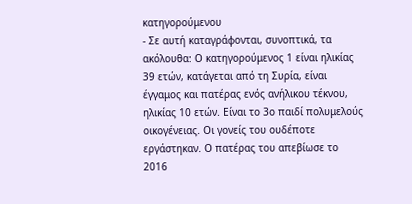κατηγορούμενου
- Σε αυτή καταγράφονται, συνοπτικά, τα ακόλουθα: Ο κατηγορούμενος 1 είναι ηλικίας 39 ετών, κατάγεται από τη Συρία, είναι έγγαμος και πατέρας ενός ανήλικου τέκνου, ηλικίας 10 ετών. Είναι το 3ο παιδί πολυμελούς οικογένειας. Οι γονείς του ουδέποτε εργάστηκαν. Ο πατέρας του απεβίωσε το 2016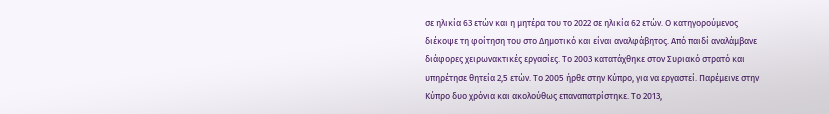σε ηλικία 63 ετών και η μητέρα του το 2022 σε ηλικία 62 ετών. Ο κατηγορούμενος διέκοψε τη φοίτηση του στο Δημοτικό και είναι αναλφάβητος. Από παιδί αναλάμβανε διάφορες χειρωνακτικές εργασίες. Το 2003 κατατάχθηκε στον Συριακό στρατό και υπηρέτησε θητεία 2,5 ετών. Το 2005 ήρθε στην Κύπρο, για να εργαστεί. Παρέμεινε στην Κύπρο δυο χρόνια και ακολούθως επαναπατρίστηκε. Το 2013,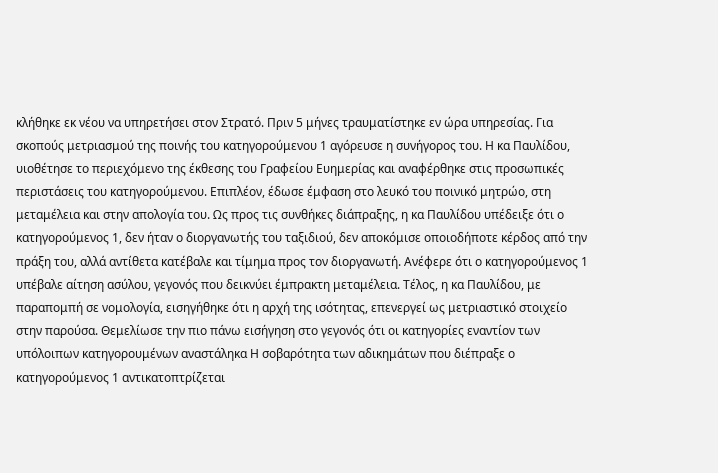κλήθηκε εκ νέου να υπηρετήσει στον Στρατό. Πριν 5 μήνες τραυματίστηκε εν ώρα υπηρεσίας. Για σκοπούς μετριασμού της ποινής του κατηγορούμενου 1 αγόρευσε η συνήγορος του. Η κα Παυλίδου, υιοθέτησε το περιεχόμενο της έκθεσης του Γραφείου Ευημερίας και αναφέρθηκε στις προσωπικές περιστάσεις του κατηγορούμενου. Επιπλέον, έδωσε έμφαση στο λευκό του ποινικό μητρώο, στη μεταμέλεια και στην απολογία του. Ως προς τις συνθήκες διάπραξης, η κα Παυλίδου υπέδειξε ότι ο κατηγορούμενος 1, δεν ήταν ο διοργανωτής του ταξιδιού, δεν αποκόμισε οποιοδήποτε κέρδος από την πράξη του, αλλά αντίθετα κατέβαλε και τίμημα προς τον διοργανωτή. Ανέφερε ότι ο κατηγορούμενος 1 υπέβαλε αίτηση ασύλου, γεγονός που δεικνύει έμπρακτη μεταμέλεια. Τέλος, η κα Παυλίδου, με παραπομπή σε νομολογία, εισηγήθηκε ότι η αρχή της ισότητας, επενεργεί ως μετριαστικό στοιχείο στην παρούσα. Θεμελίωσε την πιο πάνω εισήγηση στο γεγονός ότι οι κατηγορίες εναντίον των υπόλοιπων κατηγορουμένων αναστάληκα Η σοβαρότητα των αδικημάτων που διέπραξε ο κατηγορούμενος 1 αντικατοπτρίζεται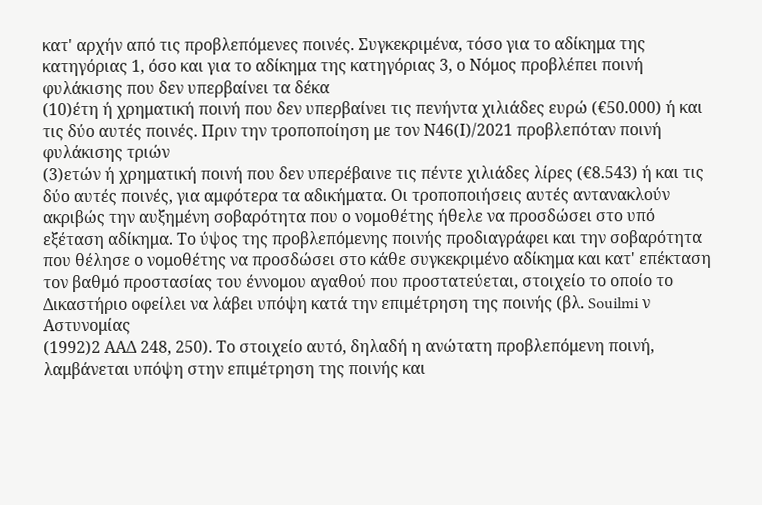κατ' αρχήν από τις προβλεπόμενες ποινές. Συγκεκριμένα, τόσο για το αδίκημα της κατηγόριας 1, όσο και για το αδίκημα της κατηγόριας 3, ο Νόμος προβλέπει ποινή φυλάκισης που δεν υπερβαίνει τα δέκα
(10)έτη ή χρηματική ποινή που δεν υπερβαίνει τις πενήντα χιλιάδες ευρώ (€50.000) ή και τις δύο αυτές ποινές. Πριν την τροποποίηση με τον Ν46(Ι)/2021 προβλεπόταν ποινή φυλάκισης τριών
(3)ετών ή χρηματική ποινή που δεν υπερέβαινε τις πέντε χιλιάδες λίρες (€8.543) ή και τις δύο αυτές ποινές, για αμφότερα τα αδικήματα. Οι τροποποιήσεις αυτές αντανακλούν ακριβώς την αυξημένη σοβαρότητα που ο νομοθέτης ήθελε να προσδώσει στο υπό εξέταση αδίκημα. Το ύψος της προβλεπόμενης ποινής προδιαγράφει και την σοβαρότητα που θέλησε ο νομοθέτης να προσδώσει στο κάθε συγκεκριμένο αδίκημα και κατ' επέκταση τον βαθμό προστασίας του έννομου αγαθού που προστατεύεται, στοιχείο το οποίο το Δικαστήριο οφείλει να λάβει υπόψη κατά την επιμέτρηση της ποινής (βλ. Souilmi ν Αστυνομίας
(1992)2 ΑΑΔ 248, 250). Το στοιχείο αυτό, δηλαδή η ανώτατη προβλεπόμενη ποινή, λαμβάνεται υπόψη στην επιμέτρηση της ποινής και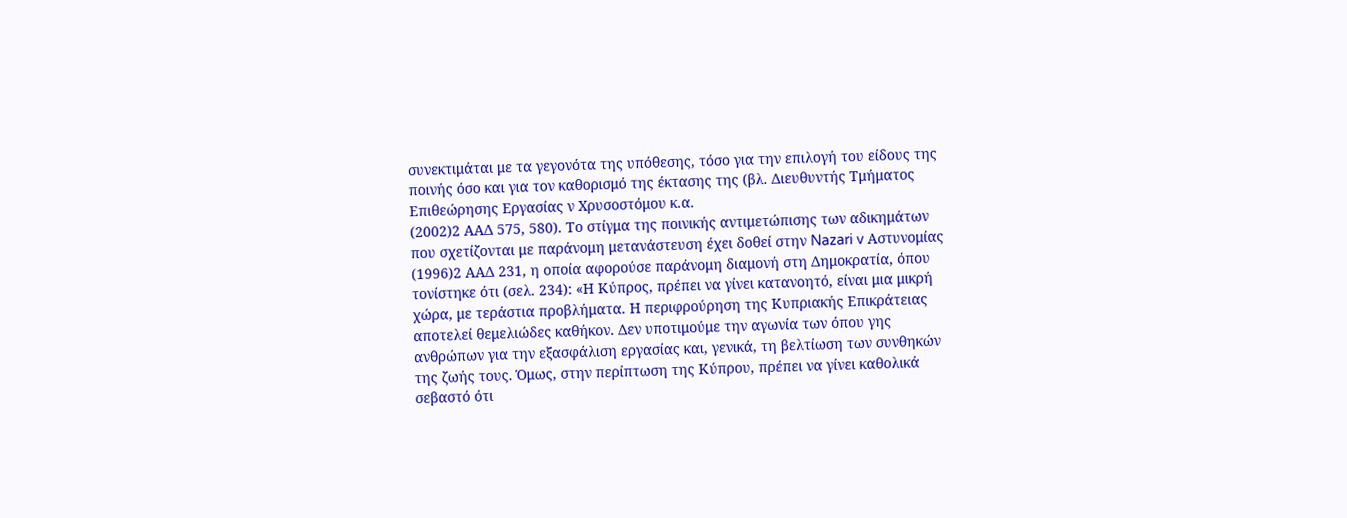συνεκτιμάται με τα γεγονότα της υπόθεσης, τόσο για την επιλογή του είδους της ποινής όσο και για τον καθορισμό της έκτασης της (βλ. Διευθυντής Τμήματος Επιθεώρησης Εργασίας ν Χρυσοστόμου κ.α.
(2002)2 ΑΑΔ 575, 580). Το στίγμα της ποινικής αντιμετώπισης των αδικημάτων που σχετίζονται με παράνομη μετανάστευση έχει δοθεί στην Nazari v Αστυνομίας
(1996)2 ΑΑΔ 231, η οποία αφορούσε παράνομη διαμονή στη Δημοκρατία, όπου τονίστηκε ότι (σελ. 234): «Η Κύπρος, πρέπει να γίνει κατανοητό, είναι μια μικρή χώρα, με τεράστια προβλήματα. Η περιφρούρηση της Κυπριακής Επικράτειας αποτελεί θεμελιώδες καθήκον. Δεν υποτιμούμε την αγωνία των όπου γης ανθρώπων για την εξασφάλιση εργασίας και, γενικά, τη βελτίωση των συνθηκών της ζωής τους. Όμως, στην περίπτωση της Κύπρου, πρέπει να γίνει καθολικά σεβαστό ότι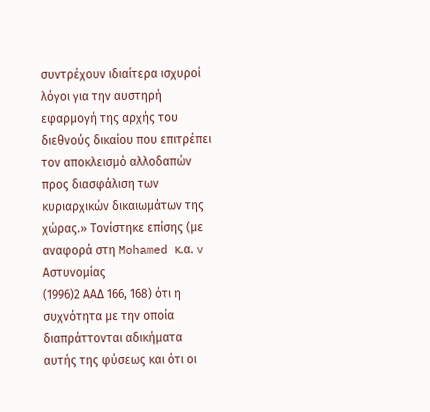συντρέχουν ιδιαίτερα ισχυροί λόγοι για την αυστηρή εφαρμογή της αρχής του διεθνούς δικαίου που επιτρέπει τον αποκλεισμό αλλοδαπών προς διασφάλιση των κυριαρχικών δικαιωμάτων της χώρας.» Τονίστηκε επίσης (με αναφορά στη Mohamed κ.α. v Αστυνομίας
(1996)2 ΑΑΔ 166, 168) ότι η συχνότητα με την οποία διαπράττονται αδικήματα αυτής της φύσεως και ότι οι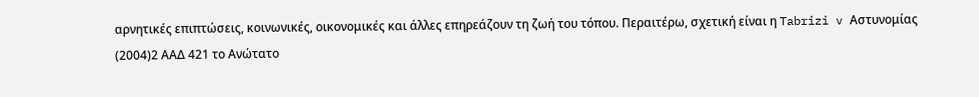αρνητικές επιπτώσεις, κοινωνικές, οικονομικές και άλλες επηρεάζουν τη ζωή του τόπου. Περαιτέρω, σχετική είναι η Tabrizi v Αστυνομίας
(2004)2 ΑΑΔ 421 το Ανώτατο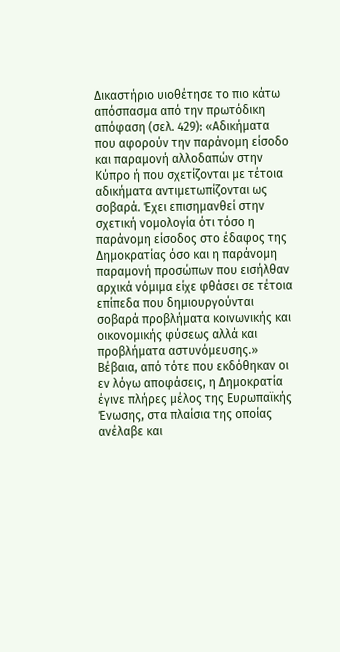Δικαστήριο υιοθέτησε το πιο κάτω απόσπασμα από την πρωτόδικη απόφαση (σελ. 429): «Αδικήματα που αφορούν την παράνομη είσοδο και παραμονή αλλοδαπών στην Κύπρο ή που σχετίζονται με τέτοια αδικήματα αντιμετωπίζονται ως σοβαρά. Έχει επισημανθεί στην σχετική νομολογία ότι τόσο η παράνομη είσοδος στο έδαφος της Δημοκρατίας όσο και η παράνομη παραμονή προσώπων που εισήλθαν αρχικά νόμιμα είχε φθάσει σε τέτοια επίπεδα που δημιουργούνται σοβαρά προβλήματα κοινωνικής και οικονομικής φύσεως αλλά και προβλήματα αστυνόμευσης.» Βέβαια, από τότε που εκδόθηκαν οι εν λόγω αποφάσεις, η Δημοκρατία έγινε πλήρες μέλος της Ευρωπαϊκής Ένωσης, στα πλαίσια της οποίας ανέλαβε και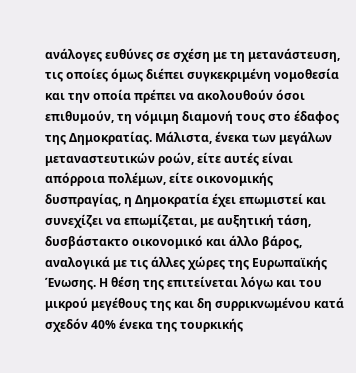ανάλογες ευθύνες σε σχέση με τη μετανάστευση, τις οποίες όμως διέπει συγκεκριμένη νομοθεσία και την οποία πρέπει να ακολουθούν όσοι επιθυμούν, τη νόμιμη διαμονή τους στο έδαφος της Δημοκρατίας. Μάλιστα, ένεκα των μεγάλων μεταναστευτικών ροών, είτε αυτές είναι απόρροια πολέμων, είτε οικονομικής δυσπραγίας, η Δημοκρατία έχει επωμιστεί και συνεχίζει να επωμίζεται, με αυξητική τάση, δυσβάστακτο οικονομικό και άλλο βάρος, αναλογικά με τις άλλες χώρες της Ευρωπαϊκής Ένωσης. Η θέση της επιτείνεται λόγω και του μικρού μεγέθους της και δη συρρικνωμένου κατά σχεδόν 40% ένεκα της τουρκικής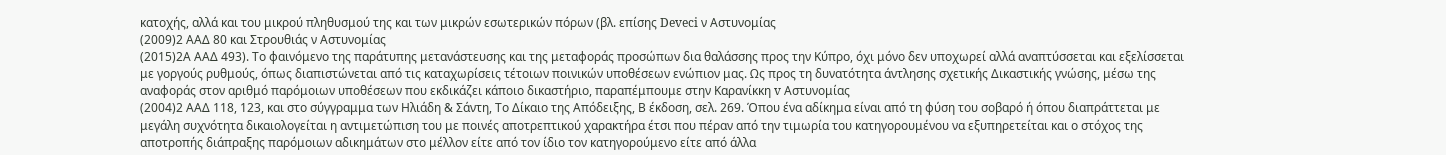κατοχής, αλλά και του μικρού πληθυσμού της και των μικρών εσωτερικών πόρων (βλ. επίσης Deveci ν Αστυνομίας
(2009)2 ΑΑΔ 80 και Στρουθιάς ν Αστυνομίας
(2015)2Α ΑΑΔ 493). Το φαινόμενο της παράτυπης μετανάστευσης και της μεταφοράς προσώπων δια θαλάσσης προς την Κύπρο, όχι μόνο δεν υποχωρεί αλλά αναπτύσσεται και εξελίσσεται με γοργούς ρυθμούς, όπως διαπιστώνεται από τις καταχωρίσεις τέτοιων ποινικών υποθέσεων ενώπιον μας. Ως προς τη δυνατότητα άντλησης σχετικής Δικαστικής γνώσης, μέσω της αναφοράς στον αριθμό παρόμοιων υποθέσεων που εκδικάζει κάποιο δικαστήριο, παραπέμπουμε στην Καρανίκκη v Αστυνομίας
(2004)2 ΑΑΔ 118, 123, και στο σύγγραμμα των Ηλιάδη & Σάντη, Το Δίκαιο της Απόδειξης, Β έκδοση, σελ. 269. Όπου ένα αδίκημα είναι από τη φύση του σοβαρό ή όπου διαπράττεται με μεγάλη συχνότητα δικαιολογείται η αντιμετώπιση του με ποινές αποτρεπτικού χαρακτήρα έτσι που πέραν από την τιμωρία του κατηγορουμένου να εξυπηρετείται και ο στόχος της αποτροπής διάπραξης παρόμοιων αδικημάτων στο μέλλον είτε από τον ίδιο τον κατηγορούμενο είτε από άλλα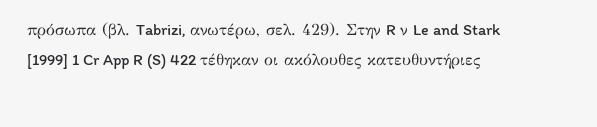πρόσωπα (βλ. Tabrizi, ανωτέρω, σελ. 429). Στην R ν Le and Stark [1999] 1 Cr App R (S) 422 τέθηκαν οι ακόλουθες κατευθυντήριες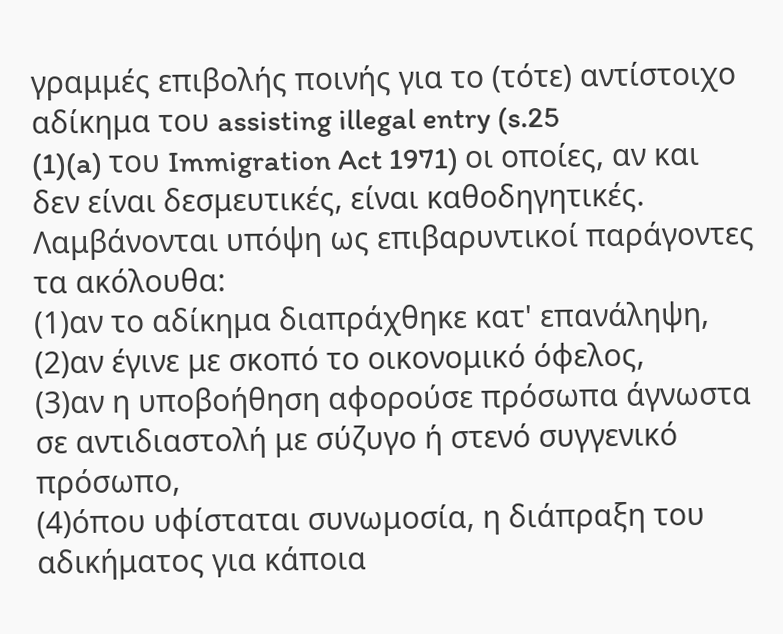γραμμές επιβολής ποινής για το (τότε) αντίστοιχο αδίκημα του assisting illegal entry (s.25
(1)(a) του Immigration Act 1971) οι οποίες, αν και δεν είναι δεσμευτικές, είναι καθοδηγητικές. Λαμβάνονται υπόψη ως επιβαρυντικοί παράγοντες τα ακόλουθα:
(1)αν το αδίκημα διαπράχθηκε κατ' επανάληψη,
(2)αν έγινε με σκοπό το οικονομικό όφελος,
(3)αν η υποβοήθηση αφορούσε πρόσωπα άγνωστα σε αντιδιαστολή με σύζυγο ή στενό συγγενικό πρόσωπο,
(4)όπου υφίσταται συνωμοσία, η διάπραξη του αδικήματος για κάποια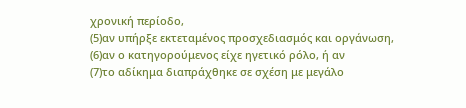χρονική περίοδο,
(5)αν υπήρξε εκτεταμένος προσχεδιασμός και οργάνωση,
(6)αν ο κατηγορούμενος είχε ηγετικό ρόλο, ή αν
(7)το αδίκημα διαπράχθηκε σε σχέση με μεγάλο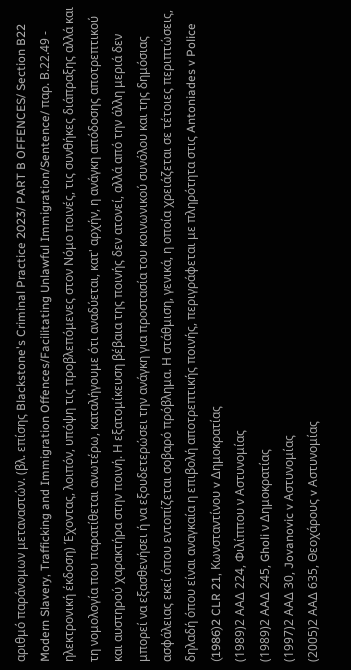αριθμό παράνομων μεταναστών. (βλ. επίσης Blackstone's Criminal Practice 2023/ PART B OFFENCES/ Section B22 Modern Slavery, Trafficking and Immigration Offences/Facilitating Unlawful Immigration/Sentence/ παρ. Β.22.49 - ηλεκτρονική έκδοση) Έχοντας, λοιπόν, υπόψη τις προβλεπόμενες στον Νόμο ποινές, τις συνθήκες διάπραξης αλλά και τη νομολογία που παρατίθεται ανωτέρω, καταλήγουμε ότι αναδύεται, κατ' αρχήν, η ανάγκη απόδοσης αποτρεπτικού και αυστηρού χαρακτήρα στην ποινή. Η εξατομίκευση βέβαια της ποινής δεν ατονεί, αλλά από την άλλη μεριά δεν μπορεί να εξασθενήσει ή να εξουδετερώσει την ανάγκη για προστασία του κοινωνικού συνόλου και της δημόσιας ασφάλειας εκεί όπου εντοπίζεται σοβαρό πρόβλημα. Η στάθμιση, γενικά, η οποία χρειάζεται σε τέτοιες περιπτώσεις, δηλαδή όπου είναι αναγκαία η επιβολή αποτρεπτικής ποινής, περιγράφεται με πληρότητα στις Antoniades v Police
(1986)2 CLR 21, Κωνσταντίνου v Δημοκρατίας
(1989)2 ΑΑΔ 224, Φιλίππου ν Αστυνομίας
(1989)2 ΑΑΔ 245, Gholi ν Δημοκρατίας
(1997)2 ΑΑΔ 30, Jovanovic v Αστυνομίας
(2005)2 ΑΑΔ 635, Θεοχάρους v Αστυνομίας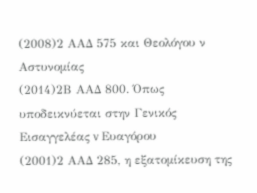(2008)2 ΑΑΔ 575 και Θεολόγου ν Αστυνομίας
(2014)2Β ΑΑΔ 800. Όπως υποδεικνύεται στην Γενικός Εισαγγελέας v Ευαγόρου
(2001)2 ΑΑΔ 285, η εξατομίκευση της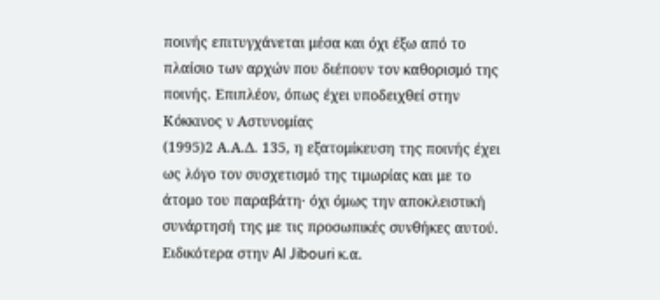ποινής επιτυγχάνεται μέσα και όχι έξω από το πλαίσιο των αρχών που διέπουν τον καθορισμό της ποινής. Επιπλέον, όπως έχει υποδειχθεί στην Κόκκινος ν Αστυνομίας
(1995)2 Α.Α.Δ. 135, η εξατομίκευση της ποινής έχει ως λόγο τον συσχετισμό της τιμωρίας και με το άτομο του παραβάτη· όχι όμως την αποκλειστική συνάρτησή της με τις προσωπικές συνθήκες αυτού. Ειδικότερα στην Al Jibouri κ.α.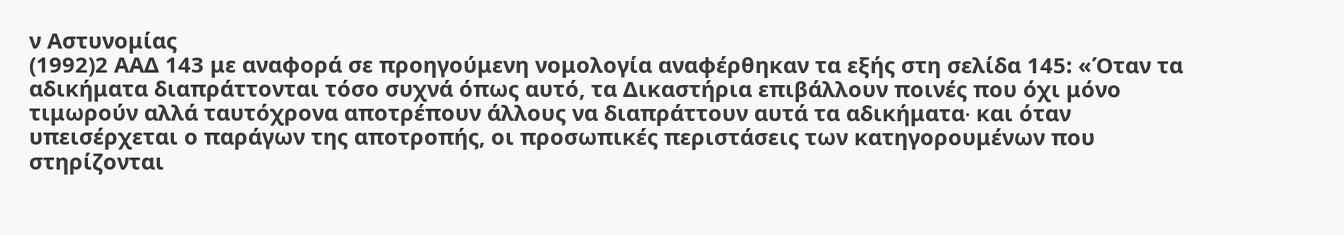ν Αστυνομίας
(1992)2 ΑΑΔ 143 με αναφορά σε προηγούμενη νομολογία αναφέρθηκαν τα εξής στη σελίδα 145: «Όταν τα αδικήματα διαπράττονται τόσο συχνά όπως αυτό, τα Δικαστήρια επιβάλλουν ποινές που όχι μόνο τιμωρούν αλλά ταυτόχρονα αποτρέπουν άλλους να διαπράττουν αυτά τα αδικήματα∙ και όταν υπεισέρχεται ο παράγων της αποτροπής, οι προσωπικές περιστάσεις των κατηγορουμένων που στηρίζονται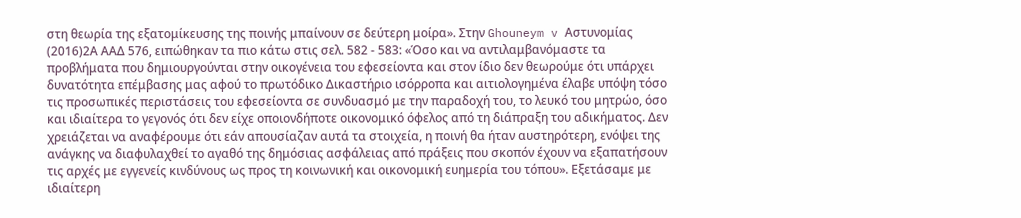στη θεωρία της εξατομίκευσης της ποινής μπαίνουν σε δεύτερη μοίρα». Στην Ghouneym v Αστυνομίας
(2016)2Α ΑΑΔ 576, ειπώθηκαν τα πιο κάτω στις σελ. 582 - 583: «Όσο και να αντιλαμβανόμαστε τα προβλήματα που δημιουργούνται στην οικογένεια του εφεσείοντα και στον ίδιο δεν θεωρούμε ότι υπάρχει δυνατότητα επέμβασης μας αφού το πρωτόδικο Δικαστήριο ισόρροπα και αιτιολογημένα έλαβε υπόψη τόσο τις προσωπικές περιστάσεις του εφεσείοντα σε συνδυασμό με την παραδοχή του, το λευκό του μητρώο, όσο και ιδιαίτερα το γεγονός ότι δεν είχε οποιονδήποτε οικονομικό όφελος από τη διάπραξη του αδικήματος. Δεν χρειάζεται να αναφέρουμε ότι εάν απουσίαζαν αυτά τα στοιχεία, η ποινή θα ήταν αυστηρότερη, ενόψει της ανάγκης να διαφυλαχθεί το αγαθό της δημόσιας ασφάλειας από πράξεις που σκοπόν έχουν να εξαπατήσουν τις αρχές με εγγενείς κινδύνους ως προς τη κοινωνική και οικονομική ευημερία του τόπου». Εξετάσαμε με ιδιαίτερη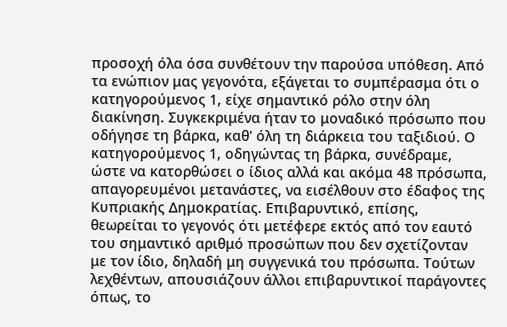προσοχή όλα όσα συνθέτουν την παρούσα υπόθεση. Από τα ενώπιον μας γεγονότα, εξάγεται το συμπέρασμα ότι ο κατηγορούμενος 1, είχε σημαντικό ρόλο στην όλη διακίνηση. Συγκεκριμένα ήταν το μοναδικό πρόσωπο που οδήγησε τη βάρκα, καθ' όλη τη διάρκεια του ταξιδιού. Ο κατηγορούμενος 1, οδηγώντας τη βάρκα, συνέδραμε, ώστε να κατορθώσει ο ίδιος αλλά και ακόμα 48 πρόσωπα, απαγορευμένοι μετανάστες, να εισέλθουν στο έδαφος της Κυπριακής Δημοκρατίας. Επιβαρυντικό, επίσης, θεωρείται το γεγονός ότι μετέφερε εκτός από τον εαυτό του σημαντικό αριθμό προσώπων που δεν σχετίζονταν με τον ίδιο, δηλαδή μη συγγενικά του πρόσωπα. Τούτων λεχθέντων, απουσιάζουν άλλοι επιβαρυντικοί παράγοντες όπως, το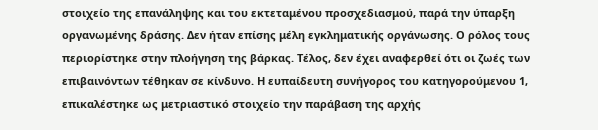στοιχείο της επανάληψης και του εκτεταμένου προσχεδιασμού, παρά την ύπαρξη οργανωμένης δράσης. Δεν ήταν επίσης μέλη εγκληματικής οργάνωσης. Ο ρόλος τους περιορίστηκε στην πλοήγηση της βάρκας. Τέλος, δεν έχει αναφερθεί ότι οι ζωές των επιβαινόντων τέθηκαν σε κίνδυνο. Η ευπαίδευτη συνήγορος του κατηγορούμενου 1, επικαλέστηκε ως μετριαστικό στοιχείο την παράβαση της αρχής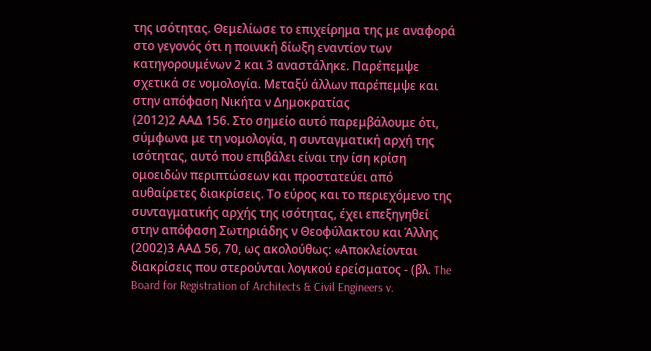της ισότητας. Θεμελίωσε το επιχείρημα της με αναφορά στο γεγονός ότι η ποινική δίωξη εναντίον των κατηγορουμένων 2 και 3 αναστάληκε. Παρέπεμψε σχετικά σε νομολογία. Μεταξύ άλλων παρέπεμψε και στην απόφαση Νικήτα ν Δημοκρατίας
(2012)2 ΑΑΔ 156. Στο σημείο αυτό παρεμβάλουμε ότι, σύμφωνα με τη νομολογία, η συνταγματική αρχή της ισότητας, αυτό που επιβάλει είναι την ίση κρίση ομοειδών περιπτώσεων και προστατεύει από αυθαίρετες διακρίσεις. Το εύρος και το περιεχόμενο της συνταγματικής αρχής της ισότητας, έχει επεξηγηθεί στην απόφαση Σωτηριάδης ν Θεοφύλακτου και Άλλης
(2002)3 ΑΑΔ 56, 70, ως ακολούθως: «Αποκλείονται διακρίσεις που στερούνται λογικού ερείσματος - (βλ. The Board for Registration of Architects & Civil Engineers v.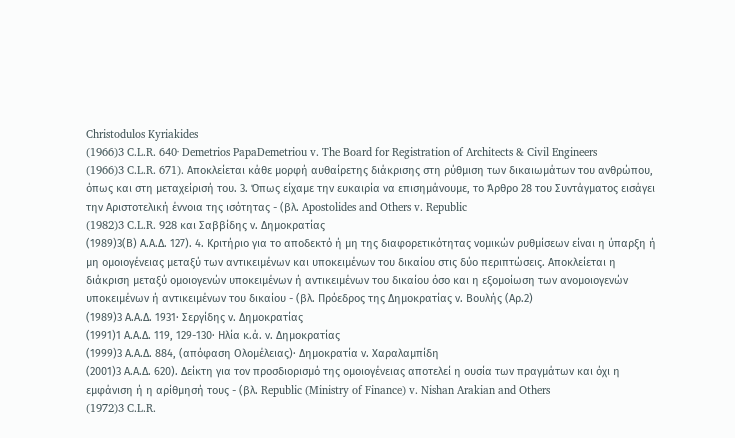Christodulos Kyriakides
(1966)3 C.L.R. 640· Demetrios PapaDemetriou v. The Board for Registration of Architects & Civil Engineers
(1966)3 C.L.R. 671). Αποκλείεται κάθε μορφή αυθαίρετης διάκρισης στη ρύθμιση των δικαιωμάτων του ανθρώπου, όπως και στη μεταχείρισή του. 3. Όπως είχαμε την ευκαιρία να επισημάνουμε, το Άρθρο 28 του Συντάγματος εισάγει την Αριστοτελική έννοια της ισότητας - (βλ. Apostolides and Others v. Republic
(1982)3 C.L.R. 928 και Σαββίδης ν. Δημοκρατίας
(1989)3(Β) Α.Α.Δ. 127). 4. Κριτήριο για το αποδεκτό ή μη της διαφορετικότητας νομικών ρυθμίσεων είναι η ύπαρξη ή μη ομοιογένειας μεταξύ των αντικειμένων και υποκειμένων του δικαίου στις δύο περιπτώσεις. Αποκλείεται η διάκριση μεταξύ ομοιογενών υποκειμένων ή αντικειμένων του δικαίου όσο και η εξομοίωση των ανομοιογενών υποκειμένων ή αντικειμένων του δικαίου - (βλ. Πρόεδρος της Δημοκρατίας ν. Βουλής (Αρ.2)
(1989)3 Α.Α.Δ. 1931· Σεργίδης ν. Δημοκρατίας
(1991)1 Α.Α.Δ. 119, 129-130· Ηλία κ.ά. ν. Δημοκρατίας
(1999)3 Α.Α.Δ. 884, (απόφαση Ολομέλειας)· Δημοκρατία ν. Χαραλαμπίδη
(2001)3 Α.Α.Δ. 620). Δείκτη για τον προσδιορισμό της ομοιογένειας αποτελεί η ουσία των πραγμάτων και όχι η εμφάνιση ή η αρίθμησή τους - (βλ. Republic (Ministry of Finance) v. Nishan Arakian and Others
(1972)3 C.L.R.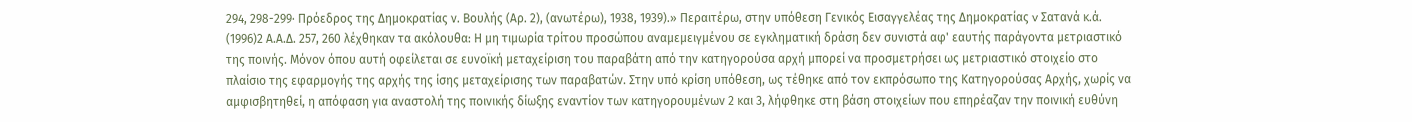294, 298-299· Πρόεδρος της Δημοκρατίας ν. Βουλής (Αρ. 2), (ανωτέρω), 1938, 1939).» Περαιτέρω, στην υπόθεση Γενικός Εισαγγελέας της Δημοκρατίας v Σατανά κ.ά.
(1996)2 Α.Α.Δ. 257, 260 λέχθηκαν τα ακόλουθα: Η μη τιμωρία τρίτου προσώπου αναμεμειγμένου σε εγκληματική δράση δεν συνιστά αφ' εαυτής παράγοντα μετριαστικό της ποινής. Μόνον όπου αυτή οφείλεται σε ευνοϊκή μεταχείριση του παραβάτη από την κατηγορούσα αρχή μπορεί να προσμετρήσει ως μετριαστικό στοιχείο στο πλαίσιο της εφαρμογής της αρχής της ίσης μεταχείρισης των παραβατών. Στην υπό κρίση υπόθεση, ως τέθηκε από τον εκπρόσωπο της Κατηγορούσας Αρχής, χωρίς να αμφισβητηθεί, η απόφαση για αναστολή της ποινικής δίωξης εναντίον των κατηγορουμένων 2 και 3, λήφθηκε στη βάση στοιχείων που επηρέαζαν την ποινική ευθύνη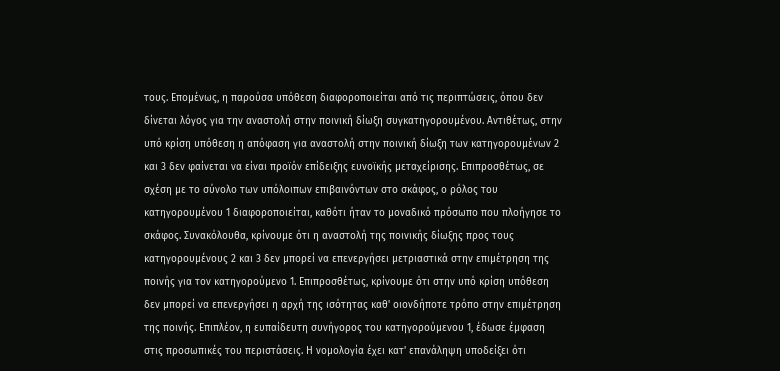τους. Επομένως, η παρούσα υπόθεση διαφοροποιείται από τις περιπτώσεις, όπου δεν δίνεται λόγος για την αναστολή στην ποινική δίωξη συγκατηγορουμένου. Αντιθέτως, στην υπό κρίση υπόθεση η απόφαση για αναστολή στην ποινική δίωξη των κατηγορουμένων 2 και 3 δεν φαίνεται να είναι προϊόν επίδειξης ευνοϊκής μεταχείρισης. Επιπροσθέτως, σε σχέση με το σύνολο των υπόλοιπων επιβαινόντων στο σκάφος, ο ρόλος του κατηγορουμένου 1 διαφοροποιείται, καθότι ήταν το μοναδικό πρόσωπο που πλοήγησε το σκάφος. Συνακόλουθα, κρίνουμε ότι η αναστολή της ποινικής δίωξης προς τους κατηγορουμένους 2 και 3 δεν μπορεί να επενεργήσει μετριαστικά στην επιμέτρηση της ποινής για τον κατηγορούμενο 1. Επιπροσθέτως, κρίνουμε ότι στην υπό κρίση υπόθεση δεν μπορεί να επενεργήσει η αρχή της ισότητας καθ' οιονδήποτε τρόπο στην επιμέτρηση της ποινής. Επιπλέον, η ευπαίδευτη συνήγορος του κατηγορούμενου 1, έδωσε έμφαση στις προσωπικές του περιστάσεις. Η νομολογία έχει κατ' επανάληψη υποδείξει ότι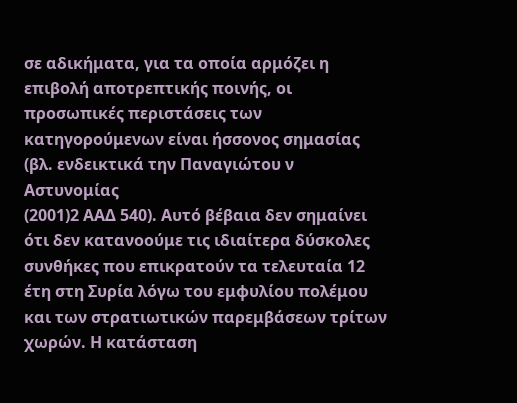σε αδικήματα, για τα οποία αρμόζει η επιβολή αποτρεπτικής ποινής, οι προσωπικές περιστάσεις των κατηγορούμενων είναι ήσσονος σημασίας (βλ. ενδεικτικά την Παναγιώτου ν Aστυνομίας
(2001)2 ΑΑΔ 540). Αυτό βέβαια δεν σημαίνει ότι δεν κατανοούμε τις ιδιαίτερα δύσκολες συνθήκες που επικρατούν τα τελευταία 12 έτη στη Συρία λόγω του εμφυλίου πολέμου και των στρατιωτικών παρεμβάσεων τρίτων χωρών. Η κατάσταση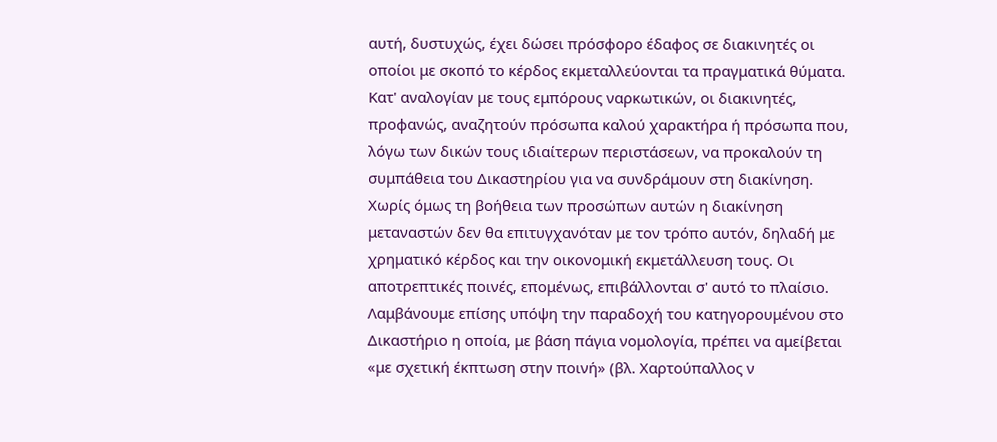αυτή, δυστυχώς, έχει δώσει πρόσφορο έδαφος σε διακινητές οι οποίοι με σκοπό το κέρδος εκμεταλλεύονται τα πραγματικά θύματα. Κατ' αναλογίαν με τους εμπόρους ναρκωτικών, οι διακινητές, προφανώς, αναζητούν πρόσωπα καλού χαρακτήρα ή πρόσωπα που, λόγω των δικών τους ιδιαίτερων περιστάσεων, να προκαλούν τη συμπάθεια του Δικαστηρίου για να συνδράμουν στη διακίνηση. Χωρίς όμως τη βοήθεια των προσώπων αυτών η διακίνηση μεταναστών δεν θα επιτυγχανόταν με τον τρόπο αυτόν, δηλαδή με χρηματικό κέρδος και την οικονομική εκμετάλλευση τους. Οι αποτρεπτικές ποινές, επομένως, επιβάλλονται σ' αυτό το πλαίσιο. Λαμβάνουμε επίσης υπόψη την παραδοχή του κατηγορουμένου στο Δικαστήριο η οποία, με βάση πάγια νομολογία, πρέπει να αμείβεται «με σχετική έκπτωση στην ποινή» (βλ. Χαρτούπαλλος ν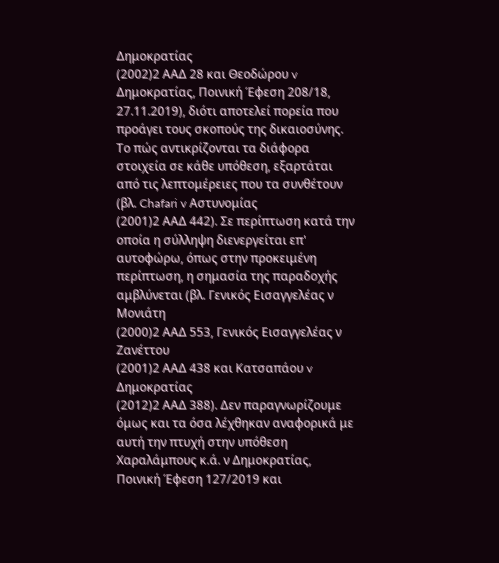Δημοκρατίας
(2002)2 ΑΑΔ 28 και Θεοδώρου v Δημοκρατίας, Ποινική Έφεση 208/18, 27.11.2019), διότι αποτελεί πορεία που προάγει τους σκοπούς της δικαιοσύνης. Το πώς αντικρίζονται τα διάφορα στοιχεία σε κάθε υπόθεση, εξαρτάται από τις λεπτομέρειες που τα συνθέτουν (βλ. Chafari v Αστυνομίας
(2001)2 ΑΑΔ 442). Σε περίπτωση κατά την οποία η σύλληψη διενεργείται επ' αυτοφώρω, όπως στην προκειμένη περίπτωση, η σημασία της παραδοχής αμβλύνεται (βλ. Γενικός Εισαγγελέας ν Μονιάτη
(2000)2 ΑΑΔ 553, Γενικός Εισαγγελέας ν Ζανέττου
(2001)2 ΑΑΔ 438 και Κατσαπάου v Δημοκρατίας
(2012)2 ΑΑΔ 388). Δεν παραγνωρίζουμε όμως και τα όσα λέχθηκαν αναφορικά με αυτή την πτυχή στην υπόθεση Χαραλάμπους κ.ά. ν Δημοκρατίας, Ποινική Έφεση 127/2019 και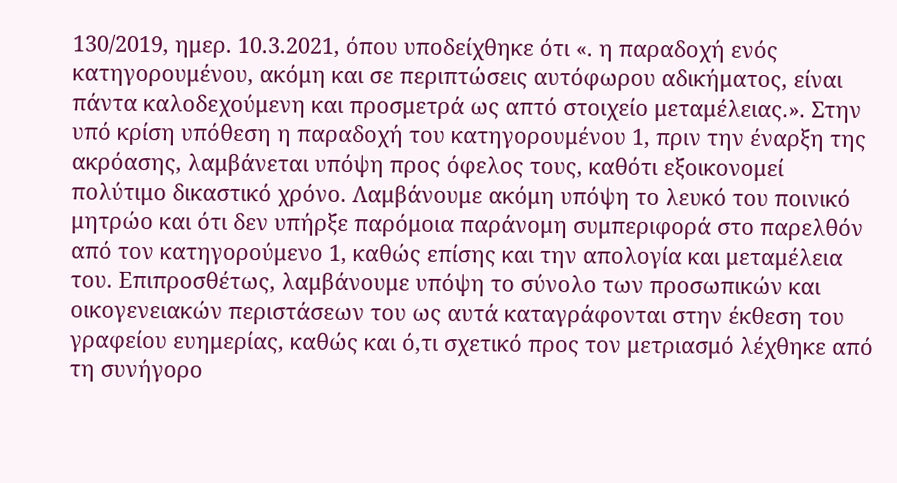130/2019, ημερ. 10.3.2021, όπου υποδείχθηκε ότι «. η παραδοχή ενός κατηγορουμένου, ακόμη και σε περιπτώσεις αυτόφωρου αδικήματος, είναι πάντα καλοδεχούμενη και προσμετρά ως απτό στοιχείο μεταμέλειας.». Στην υπό κρίση υπόθεση η παραδοχή του κατηγορουμένου 1, πριν την έναρξη της ακρόασης, λαμβάνεται υπόψη προς όφελος τους, καθότι εξοικονομεί πολύτιμο δικαστικό χρόνο. Λαμβάνουμε ακόμη υπόψη το λευκό του ποινικό μητρώο και ότι δεν υπήρξε παρόμοια παράνομη συμπεριφορά στο παρελθόν από τον κατηγορούμενο 1, καθώς επίσης και την απολογία και μεταμέλεια του. Επιπροσθέτως, λαμβάνουμε υπόψη το σύνολο των προσωπικών και οικογενειακών περιστάσεων του ως αυτά καταγράφονται στην έκθεση του γραφείου ευημερίας, καθώς και ό,τι σχετικό προς τον μετριασμό λέχθηκε από τη συνήγορο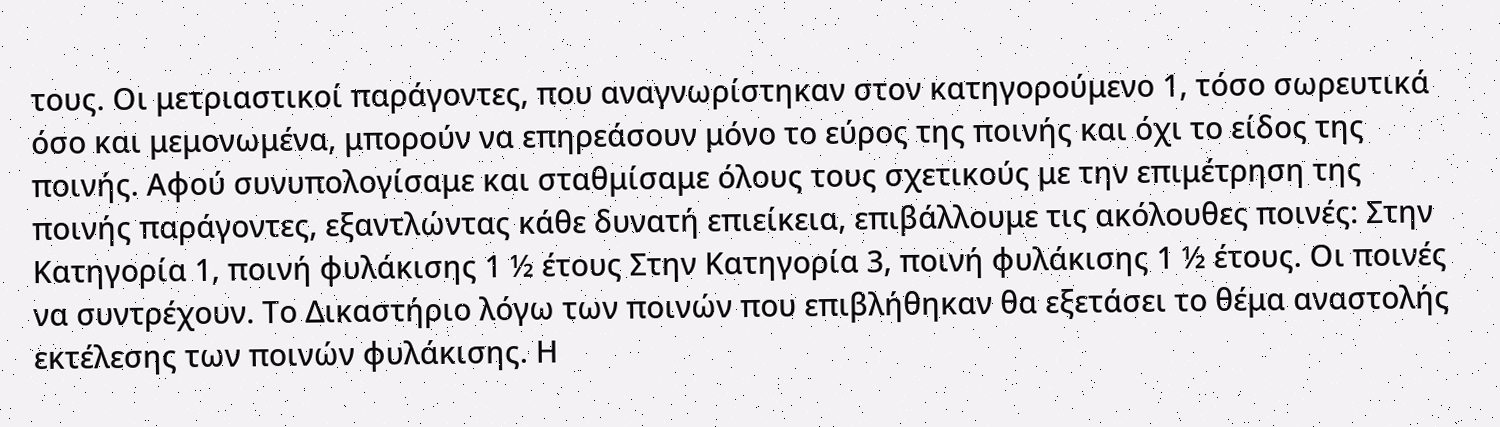τους. Οι μετριαστικοί παράγοντες, που αναγνωρίστηκαν στον κατηγορούμενο 1, τόσο σωρευτικά όσο και μεμονωμένα, μπορούν να επηρεάσουν μόνο το εύρος της ποινής και όχι το είδος της ποινής. Αφού συνυπολογίσαμε και σταθμίσαμε όλους τους σχετικούς με την επιμέτρηση της ποινής παράγοντες, εξαντλώντας κάθε δυνατή επιείκεια, επιβάλλουμε τις ακόλουθες ποινές: Στην Κατηγορία 1, ποινή φυλάκισης 1 ½ έτους Στην Κατηγορία 3, ποινή φυλάκισης 1 ½ έτους. Οι ποινές να συντρέχουν. Το Δικαστήριο λόγω των ποινών που επιβλήθηκαν θα εξετάσει το θέμα αναστολής εκτέλεσης των ποινών φυλάκισης. Η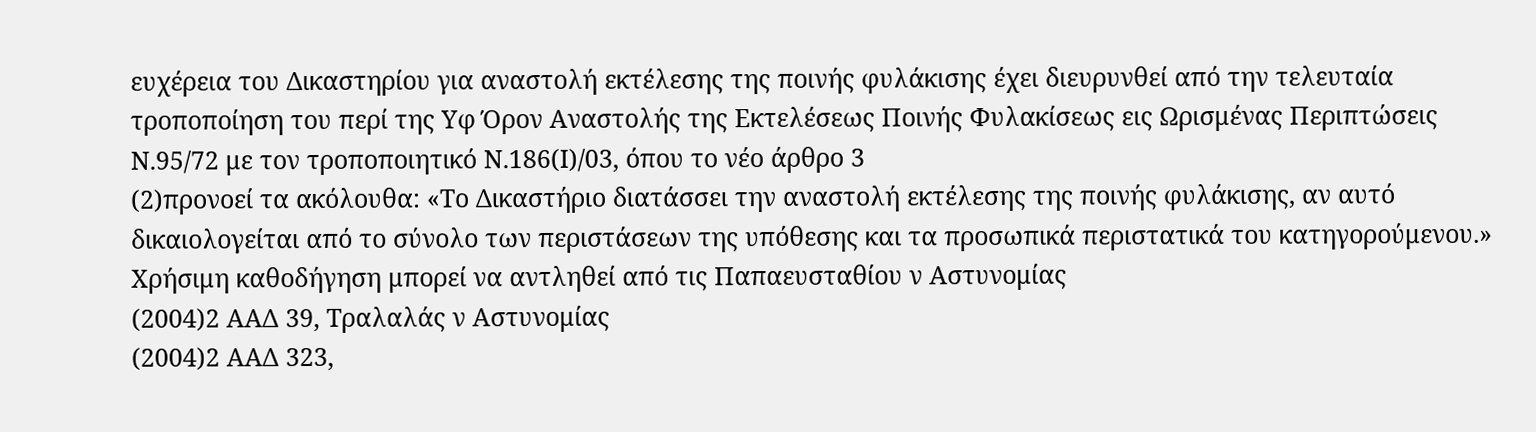ευχέρεια του Δικαστηρίου για αναστολή εκτέλεσης της ποινής φυλάκισης έχει διευρυνθεί από την τελευταία τροποποίηση του περί της Υφ Όρον Αναστολής της Εκτελέσεως Ποινής Φυλακίσεως εις Ωρισμένας Περιπτώσεις Ν.95/72 με τον τροποποιητικό Ν.186(Ι)/03, όπου το νέο άρθρο 3
(2)προνοεί τα ακόλουθα: «Το Δικαστήριο διατάσσει την αναστολή εκτέλεσης της ποινής φυλάκισης, αν αυτό δικαιολογείται από το σύνολο των περιστάσεων της υπόθεσης και τα προσωπικά περιστατικά του κατηγορούμενου.» Χρήσιμη καθοδήγηση μπορεί να αντληθεί από τις Παπαευσταθίου ν Αστυνομίας
(2004)2 ΑΑΔ 39, Τραλαλάς ν Αστυνομίας
(2004)2 ΑΑΔ 323,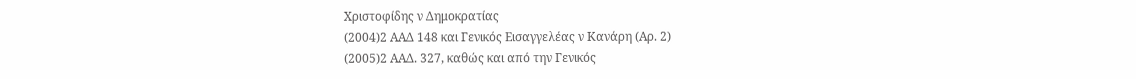Χριστοφίδης ν Δημοκρατίας
(2004)2 ΑΑΔ 148 και Γενικός Εισαγγελέας ν Κανάρη (Αρ. 2)
(2005)2 ΑΑΔ. 327, καθώς και από την Γενικός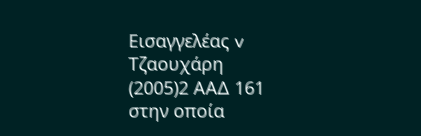Εισαγγελέας v Τζαουχάρη
(2005)2 ΑΑΔ 161 στην οποία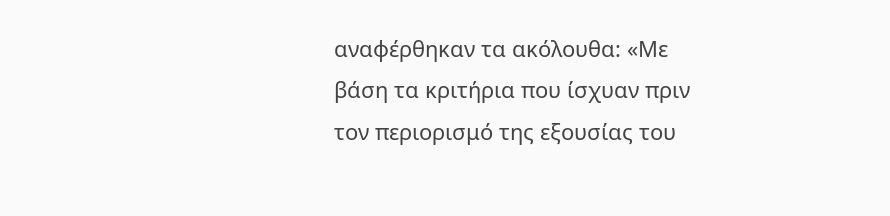αναφέρθηκαν τα ακόλουθα: «Με βάση τα κριτήρια που ίσχυαν πριν τον περιορισμό της εξουσίας του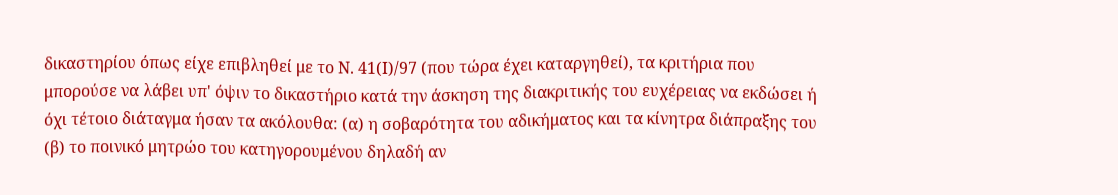δικαστηρίου όπως είχε επιβληθεί με το Ν. 41(Ι)/97 (που τώρα έχει καταργηθεί), τα κριτήρια που μπορούσε να λάβει υπ' όψιν το δικαστήριο κατά την άσκηση της διακριτικής του ευχέρειας να εκδώσει ή όχι τέτοιο διάταγμα ήσαν τα ακόλουθα: (α) η σοβαρότητα του αδικήματος και τα κίνητρα διάπραξης του (β) το ποινικό μητρώο του κατηγορουμένου δηλαδή αν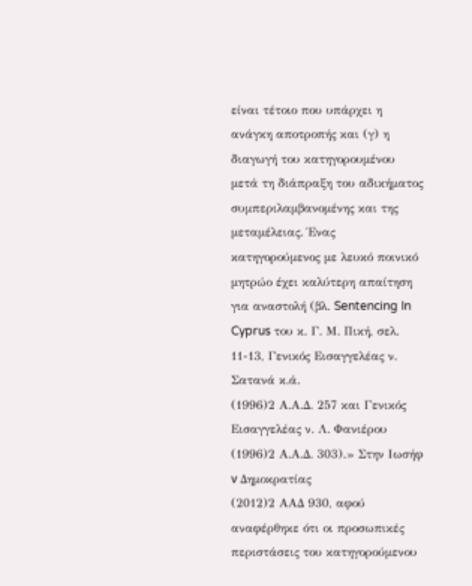είναι τέτοιο που υπάρχει η ανάγκη αποτροπής και (γ) η διαγωγή του κατηγορουμένου μετά τη διάπραξη του αδικήματος συμπεριλαμβανομένης και της μεταμέλειας. Ένας κατηγορούμενος με λευκό ποινικό μητρώο έχει καλύτερη απαίτηση για αναστολή (βλ. Sentencing In Cyprus του κ. Γ. Μ. Πική, σελ. 11-13, Γενικός Εισαγγελέας ν. Σατανά κ.ά.
(1996)2 Α.Α.Δ. 257 και Γενικός Εισαγγελέας ν. Λ. Φανιέρου
(1996)2 Α.Α.Δ. 303).» Στην Ιωσήφ v Δημοκρατίας
(2012)2 ΑΑΔ 930, αφού αναφέρθηκε ότι οι προσωπικές περιστάσεις του κατηγορούμενου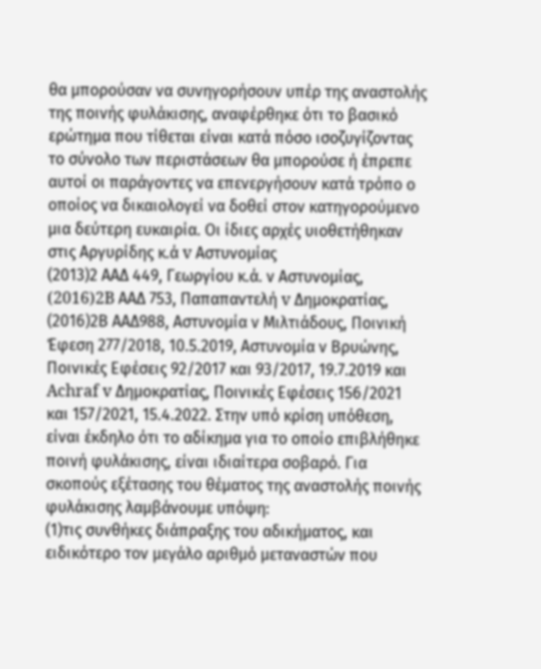θα μπορούσαν να συνηγορήσουν υπέρ της αναστολής της ποινής φυλάκισης, αναφέρθηκε ότι το βασικό ερώτημα που τίθεται είναι κατά πόσο ισοζυγίζοντας το σύνολο των περιστάσεων θα μπορούσε ή έπρεπε αυτοί οι παράγοντες να επενεργήσουν κατά τρόπο ο οποίος να δικαιολογεί να δοθεί στον κατηγορούμενο μια δεύτερη ευκαιρία. Οι ίδιες αρχές υιοθετήθηκαν στις Αργυρίδης κ.ά v Αστυνομίας
(2013)2 ΑΑΔ 449, Γεωργίου κ.ά. ν Αστυνομίας,
(2016)2B ΑΑΔ 753, Παπαπαντελή v Δημοκρατίας,
(2016)2Β ΑΑΔ988, Αστυνομία ν Μιλτιάδους, Ποινική Έφεση 277/2018, 10.5.2019, Αστυνομία ν Βρυώνης, Ποινικές Εφέσεις 92/2017 και 93/2017, 19.7.2019 και Achraf v Δημοκρατίας, Ποινικές Εφέσεις 156/2021 και 157/2021, 15.4.2022. Στην υπό κρίση υπόθεση, είναι έκδηλο ότι το αδίκημα για το οποίο επιβλήθηκε ποινή φυλάκισης, είναι ιδιαίτερα σοβαρό. Για σκοπούς εξέτασης του θέματος της αναστολής ποινής φυλάκισης λαμβάνουμε υπόψη:
(1)τις συνθήκες διάπραξης του αδικήματος, και ειδικότερο τον μεγάλο αριθμό μεταναστών που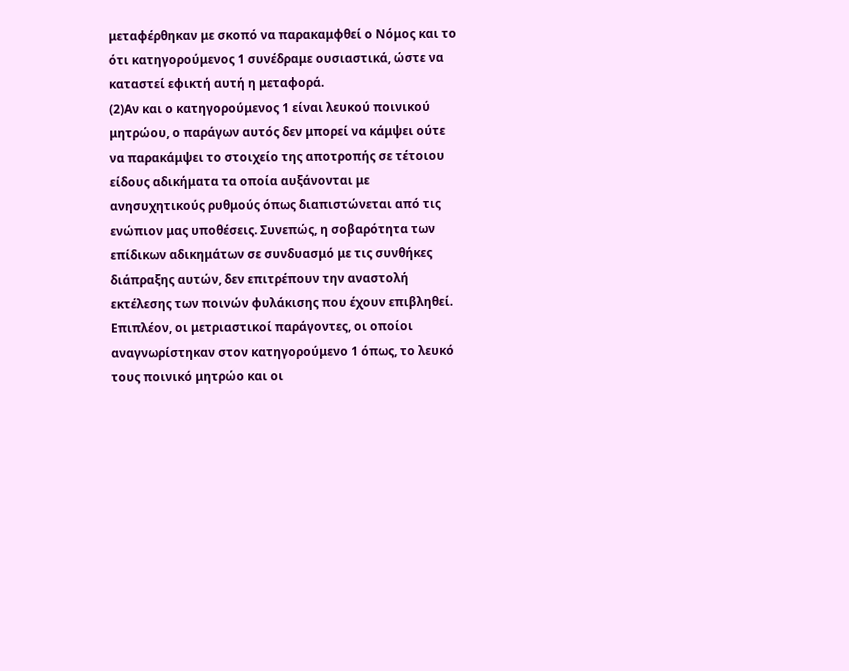μεταφέρθηκαν με σκοπό να παρακαμφθεί ο Νόμος και το ότι κατηγορούμενος 1 συνέδραμε ουσιαστικά, ώστε να καταστεί εφικτή αυτή η μεταφορά.
(2)Αν και ο κατηγορούμενος 1 είναι λευκού ποινικού μητρώου, ο παράγων αυτός δεν μπορεί να κάμψει ούτε να παρακάμψει το στοιχείο της αποτροπής σε τέτοιου είδους αδικήματα τα οποία αυξάνονται με ανησυχητικούς ρυθμούς όπως διαπιστώνεται από τις ενώπιον μας υποθέσεις. Συνεπώς, η σοβαρότητα των επίδικων αδικημάτων σε συνδυασμό με τις συνθήκες διάπραξης αυτών, δεν επιτρέπουν την αναστολή εκτέλεσης των ποινών φυλάκισης που έχουν επιβληθεί. Επιπλέον, οι μετριαστικοί παράγοντες, οι οποίοι αναγνωρίστηκαν στον κατηγορούμενο 1 όπως, το λευκό τους ποινικό μητρώο και οι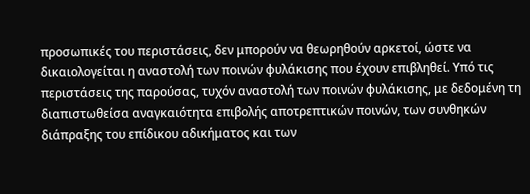προσωπικές του περιστάσεις, δεν μπορούν να θεωρηθούν αρκετοί, ώστε να δικαιολογείται η αναστολή των ποινών φυλάκισης που έχουν επιβληθεί. Υπό τις περιστάσεις της παρούσας, τυχόν αναστολή των ποινών φυλάκισης, με δεδομένη τη διαπιστωθείσα αναγκαιότητα επιβολής αποτρεπτικών ποινών, των συνθηκών διάπραξης του επίδικου αδικήματος και των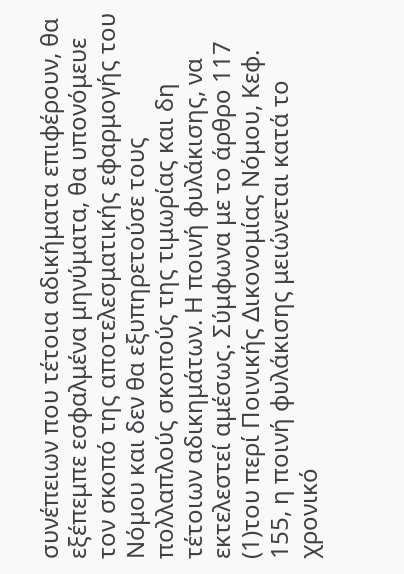συνέπειων που τέτοια αδικήματα επιφέρουν, θα εξέπεμπε εσφαλμένα μηνύματα, θα υπονόμευε τον σκοπό της αποτελεσματικής εφαρμογής του Νόμου και δεν θα εξυπηρετούσε τους πολλαπλούς σκοπούς της τιμωρίας και δη τέτοιων αδικημάτων. Η ποινή φυλάκισης, να εκτελεστεί αμέσως. Σύμφωνα με το άρθρο 117
(1)του περί Ποινικής Δικονομίας Νόμου, Κεφ. 155, η ποινή φυλάκισης μειώνεται κατά το χρονικό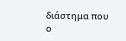διάστημα που ο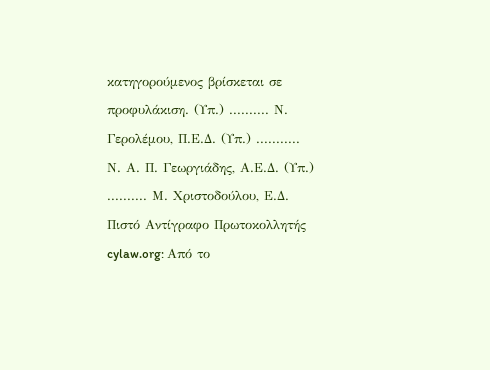κατηγορούμενος βρίσκεται σε προφυλάκιση. (Υπ.) .......... Ν. Γερολέμου, Π.Ε.Δ. (Υπ.) ........... Ν. Α. Π. Γεωργιάδης, Α.Ε.Δ. (Υπ.) .......... Μ. Χριστοδούλου, Ε.Δ. Πιστό Αντίγραφο Πρωτοκολλητής cylaw.org: Από το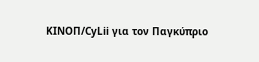ΚΙΝOΠ/CyLii για τον Παγκύπριο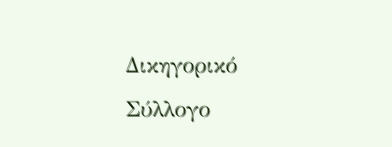Δικηγορικό Σύλλογο